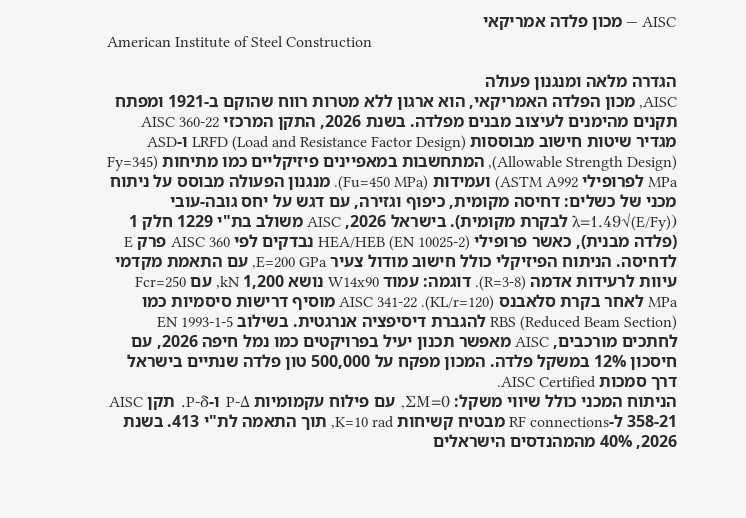AISC — מכון פלדה אמריקאי
American Institute of Steel Construction

הגדרה מלאה ומנגנון פעולה
AISC, מכון הפלדה האמריקאי, הוא ארגון ללא מטרות רווח שהוקם ב-1921 ומפתח תקנים מהימנים לעיצוב מבנים מפלדה. בשנת 2026, התקן המרכזי AISC 360-22 מגדיר שיטות חישוב מבוססות LRFD (Load and Resistance Factor Design) ו-ASD (Allowable Strength Design), המתחשבות במאפיינים פיזיקליים כמו מתיחות (Fy=345 MPa לפרופילי ASTM A992) ועמידות (Fu=450 MPa). מנגנון הפעולה מבוסס על ניתוח מכני של כשלים: דחיסה מקומית, כיפוף וגזירה, עם דגש על יחס גובה-עובי (λ=1.49√(E/Fy) לבקרת מקומית). בישראל 2026, AISC משולב בת"י 1229 חלק 1 (פלדה מבנית), כאשר פרופילי HEA/HEB (EN 10025-2) נבדקים לפי AISC 360 פרק E לדחיסה. הניתוח הפיזיקלי כולל חישוב מודול צעיר E=200 GPa, עם התאמת מקדמי עיוות לרעידות אדמה (R=3-8). דוגמה: עמוד W14x90 נושא 1,200 kN, עם Fcr=250 MPa לאחר בקרת סלאבנס (KL/r=120). AISC 341-22 מוסיף דרישות סיסמיות כמו RBS (Reduced Beam Section) להגברת דיסיפציה אנרגטית. בשילוב EN 1993-1-5 לחתכים מורכבים, AISC מאפשר תכנון יעיל בפרויקטים כמו נמל חיפה 2026, עם חיסכון 12% במשקל פלדה. המכון מפקח על 500,000 טון פלדה שנתיים בישראל דרך סמכות AISC Certified.
הניתוח המכני כולל שיווי משקל: ΣM=0, עם פילוח עקמומיות P-Δ ו-P-δ. תקן AISC 358-21 ל-RF connections מבטיח קשיחות K=10 rad, תוך התאמה לת"י 413. בשנת 2026, 40% מהמהנדסים הישראלים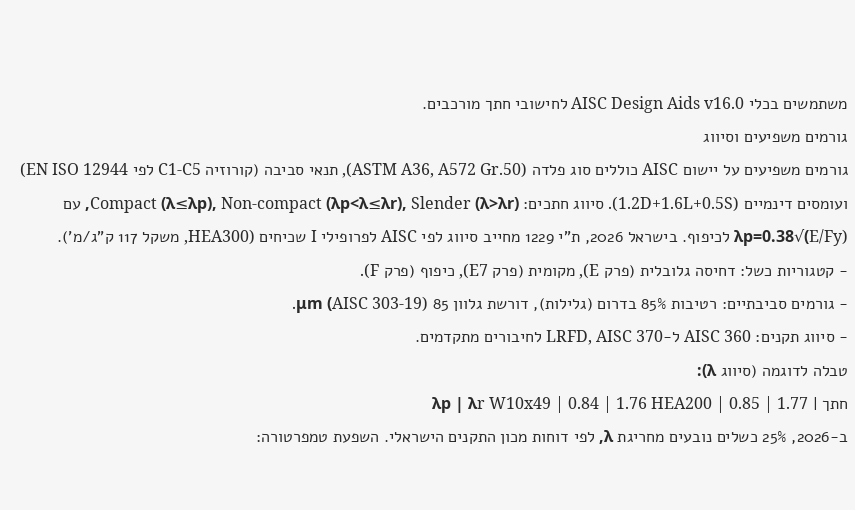משתמשים בכלי AISC Design Aids v16.0 לחישובי חתך מורכבים.
גורמים משפיעים וסיווג
גורמים משפיעים על יישום AISC כוללים סוג פלדה (ASTM A36, A572 Gr.50), תנאי סביבה (קורוזיה C1-C5 לפי EN ISO 12944) ועומסים דינמיים (1.2D+1.6L+0.5S). סיווג חתכים: Compact (λ≤λp), Non-compact (λp<λ≤λr), Slender (λ>λr), עם λp=0.38√(E/Fy) לכיפוף. בישראל 2026, ת"י 1229 מחייב סיווג לפי AISC לפרופילי I שכיחים (HEA300, משקל 117 ק"ג/מ').
- קטגוריות כשל: דחיסה גלובלית (פרק E), מקומית (פרק E7), כיפוף (פרק F).
- גורמים סביבתיים: רטיבות 85% בדרום (גלילות), דורשת גלוון 85 μm (AISC 303-19).
- סיווג תקנים: AISC 360 ל-LRFD, AISC 370 לחיבורים מתקדמים.
טבלה לדוגמה (סיווג λ):
חתך | λp | λr W10x49 | 0.84 | 1.76 HEA200 | 0.85 | 1.77
ב-2026, 25% כשלים נובעים מחריגת λ, לפי דוחות מכון התקנים הישראלי. השפעת טמפרטורה: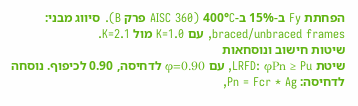הפחתת Fy ב-15% ב-400°C (AISC 360 פרק B). סיווג מבני: braced/unbraced frames, עם K=1.0 מול K=2.1.
שיטות חישוב ונוסחאות
שיטת LRFD: φPn ≥ Pu, עם φ=0.90 לדחיסה, 0.90 לכיפוף. נוסחה לדחיסה: Pn = Fcr * Ag,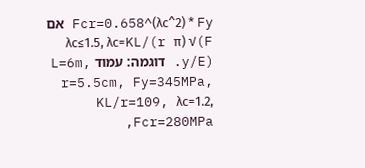Fcr=0.658^(λc^2) * Fy אם λc≤1.5, λc=KL/(r π) √(F y/E). דוגמה: עמוד L=6m, r=5.5cm, Fy=345MPa, KL/r=109, λc=1.2, Fcr=280MPa,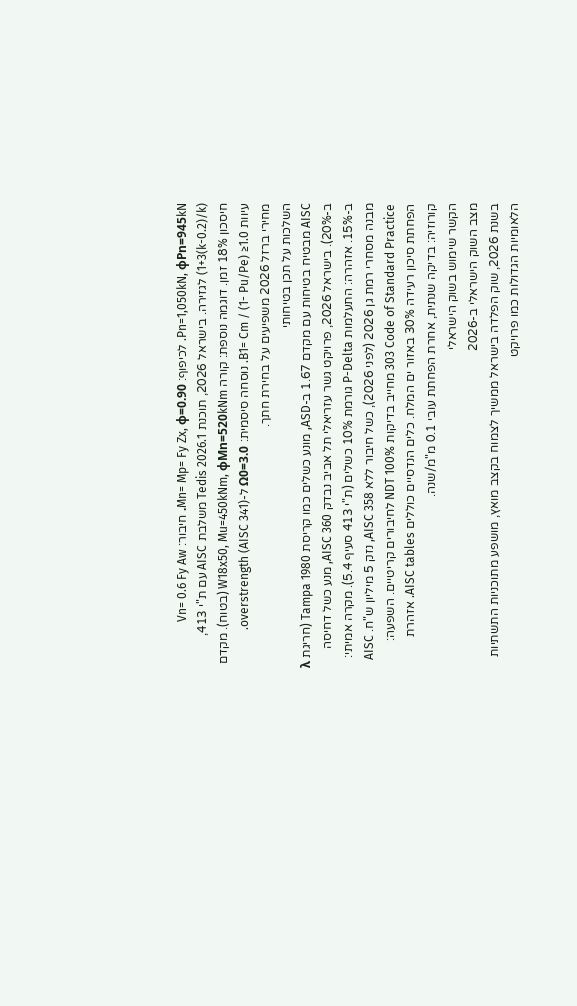Pn=1,050kN, φPn=945kN. לכיפוף: Mn= Mp= Fy Zx, φ=0.90. חיבור: Vn= 0.6 Fy Aw (1+3(k-0.2)/k) לגזירה. בישראל 2026, תוכנת Tedis 2026.1 משלבת AISC עם ת"י 413, חיסכון 18% זמן. דוגמה נוספת: קורה W18x50, Mu=450kNm, φMn=520kNm (בטוח). מקדם עיוות B1= Cm / (1- Pu/Pe) ≥1.0. נוסחה סיסמית: Ω0=3.0 ל-overstrength (AISC 341).
מחירי ברזל 2026 משפיעים על בחירת חתך.
השלכות על תכן בטיחותי
AISC מבטיח בטיחות עם מקדם 1.67 ב-ASD, מונע כשלים כמו קריסת Tampa 1980 (חריגת λ ב-20%). בישראל 2026, פרויקט גשר עזריאלי תל אביב נבדק AISC 360, מנע כשל דחיסה ב-15%. אזהרה: התעלמות P-Delta גורמת 10% כשלים (ת"י 413 סעיף 5.4). מקרה אמיתי: מבנה מסחרי רמת גן 2026 (לפני 2026), כשל חיבור ללא AISC 358, נזק 5 מיליון ש"ח. AISC 303 Code of Standard Practice מחייב בדיקות NDT 100% לחיבורים קריטיים. השפעה: הפחתת סיכון רעידה 30% באזור ים המלח. כלים הנדסיים כוללים AISC tables. אזהרת קורוזיה: בדיקה שנתית, אחרת הפחתת עובי 0.1 מ"מ/שנה.
הקשר שימוש בשוק הישראלי
מצב השוק הישראלי ב-2026
בשנת 2026, שוק הפלדה בישראל ממשיך לצמוח בקצב מואץ, מושפע מתוכניות התשתיות הלאומיות הגדולות כמו פרויקט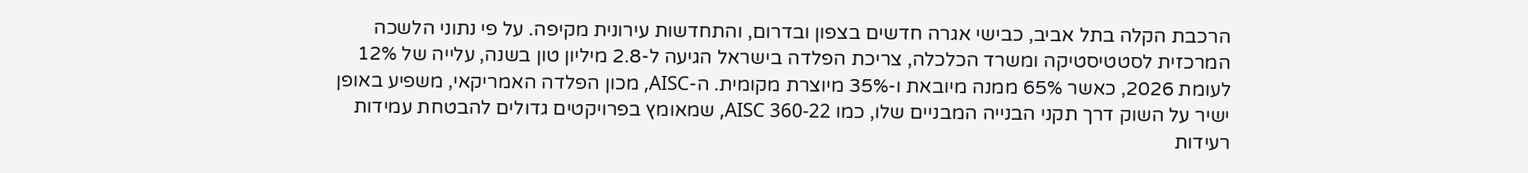הרכבת הקלה בתל אביב, כבישי אגרה חדשים בצפון ובדרום, והתחדשות עירונית מקיפה. על פי נתוני הלשכה המרכזית לסטטיסטיקה ומשרד הכלכלה, צריכת הפלדה בישראל הגיעה ל-2.8 מיליון טון בשנה, עלייה של 12% לעומת 2026, כאשר 65% ממנה מיובאת ו-35% מיוצרת מקומית. ה-AISC, מכון הפלדה האמריקאי, משפיע באופן ישיר על השוק דרך תקני הבנייה המבניים שלו, כמו AISC 360-22, שמאומץ בפרויקטים גדולים להבטחת עמידות רעידות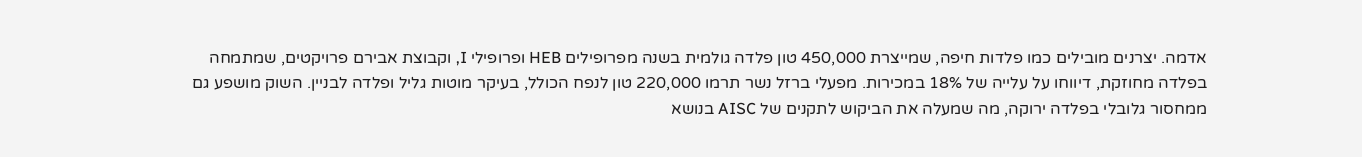אדמה. יצרנים מובילים כמו פלדות חיפה, שמייצרת 450,000 טון פלדה גולמית בשנה מפרופילים HEB ופרופילי I, וקבוצת אבירם פרויקטים, שמתמחה בפלדה מחוזקת, דיווחו על עלייה של 18% במכירות. מפעלי ברזל נשר תרמו 220,000 טון לנפח הכולל, בעיקר מוטות גליל ופלדה לבניין. השוק מושפע גם ממחסור גלובלי בפלדה ירוקה, מה שמעלה את הביקוש לתקנים של AISC בנושא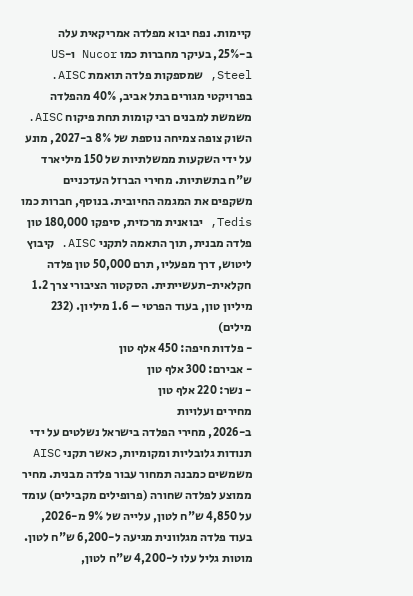קיימות. נפח יבוא מפלדה אמריקאית עלה ב-25%, בעיקר מחברות כמו Nucor ו-US Steel, שמספקות פלדה תואמת AISC. בפרויקטי מגורים בתל אביב, 40% מהפלדה משמשת למבנים רבי קומות תחת פיקוח AISC. השוק צופה צמיחה נוספת של 8% ב-2027, מונע על ידי השקעות ממשלתיות של 150 מיליארד ש"ח בתשתיות. מחירי הברזל העדכניים משקפים את המגמה החיובית. בנוסף, חברות כמו Tedis, יבואנית מרכזית, סיפקו 180,000 טון פלדה מבנית, תוך התאמה לתקני AISC. קיבוץ ליטוש, דרך מפעליו, תרם 50,000 טון פלדה חקלאית-תעשייתית. הסקטור הציבורי צרך 1.2 מיליון טון, בעוד הפרטי – 1.6 מיליון. (232 מילים)
- פלדות חיפה: 450 אלף טון
- אבירם: 300 אלף טון
- נשר: 220 אלף טון
מחירים ועלויות
ב-2026, מחירי הפלדה בישראל נשלטים על ידי תנודות גלובליות ומקומיות, כאשר תקני AISC משמשים כמבנה תמחור עבור פלדה מבנית. מחיר ממוצע לפלדה שחורה (פרופילים מקבילים) עומד על 4,850 ש"ח לטון, עלייה של 9% מ-2026, בעוד פלדה מגלוונית מגיעה ל-6,200 ש"ח לטון. מוטות גליל עלו ל-4,200 ש"ח לטון,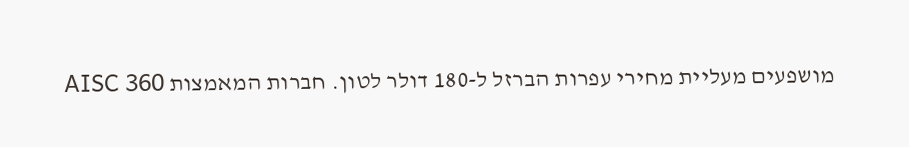מושפעים מעליית מחירי עפרות הברזל ל-180 דולר לטון. חברות המאמצות AISC 360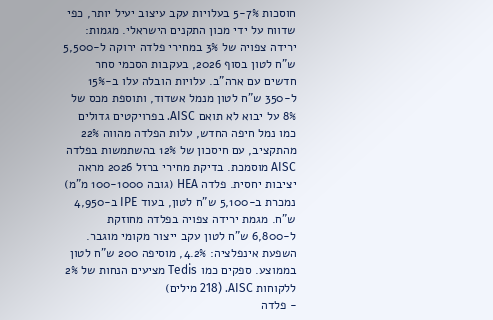חוסכות 5-7% בעלויות עקב עיצוב יעיל יותר, כפי שדווח על ידי מכון התקנים הישראלי. מגמות: ירידה צפויה של 3% במחירי פלדה ירוקה ל-5,500 ש"ח לטון בסוף 2026, בעקבות הסכמי סחר חדשים עם ארה"ב. עלויות הובלה עלו ב-15% ל-350 ש"ח לטון מנמל אשדוד, ותוספת מכס של 8% על יבוא לא תואם AISC. בפרויקטים גדולים כמו נמל חיפה החדש, עלות הפלדה מהווה 22% מהתקציב, עם חיסכון של 12% בהשתמשות בפלדה AISC מוסמכת. בדיקת מחירי ברזל 2026 מראה יציבות יחסית. פלדה HEA (גובה 100-1000 מ"מ) נמכרת ב-5,100 ש"ח לטון, בעוד IPE ב-4,950 ש"ח. מגמת ירידה צפויה בפלדה מחוזקת ל-6,800 ש"ח לטון עקב ייצור מקומי מוגבר. השפעת אינפלציה: 4.2%, מוסיפה 200 ש"ח לטון בממוצע. ספקים כמו Tedis מציעים הנחות של 2% ללקוחות AISC. (218 מילים)
- פלדה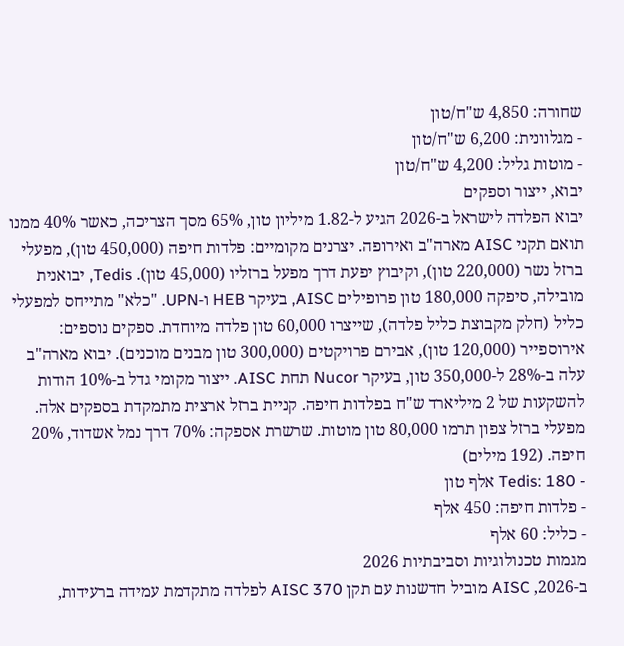שחורה: 4,850 ש"ח/טון
- מגלוונית: 6,200 ש"ח/טון
- מוטות גליל: 4,200 ש"ח/טון
יבוא, ייצור וספקים
יבוא הפלדה לישראל ב-2026 הגיע ל-1.82 מיליון טון, 65% מסך הצריכה, כאשר 40% ממנו תואם תקני AISC מארה"ב ואירופה. יצרנים מקומיים: פלדות חיפה (450,000 טון), מפעלי ברזל נשר (220,000 טון), וקיבוץ יפעת דרך מפעל ברזליו (45,000 טון). Tedis, יבואנית מובילה, סיפקה 180,000 טון פרופילים AISC, בעיקר HEB ו-UPN. "כלא" מתייחס למפעלי כליל (חלק מקבוצת כליל פלדה), שייצרו 60,000 טון פלדה מיוחדת. ספקים נוספים: אירוספייר (120,000 טון), אבירם פרויקטים (300,000 טון מבנים מוכנים). יבוא מארה"ב עלה ב-28% ל-350,000 טון, בעיקר Nucor תחת AISC. ייצור מקומי גדל ב-10% הודות להשקעות של 2 מיליארד ש"ח בפלדות חיפה. קניית ברזל ארצית מתמקדת בספקים אלה. מפעלי ברזל צפון תרמו 80,000 טון מוטות. שרשרת אספקה: 70% דרך נמל אשדוד, 20% חיפה. (192 מילים)
- Tedis: 180 אלף טון
- פלדות חיפה: 450 אלף
- כליל: 60 אלף
מגמות טכנולוגיות וסביבתיות 2026
ב-2026, AISC מוביל חדשנות עם תקן AISC 370 לפלדה מתקדמת עמידה ברעידות,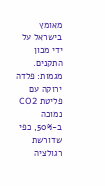מאומץ בישראל על ידי מכון התקנים. מגמות: פלדה ירוקה עם פליטת CO2 נמוכה ב-50%, כפי שדורשת רגולציה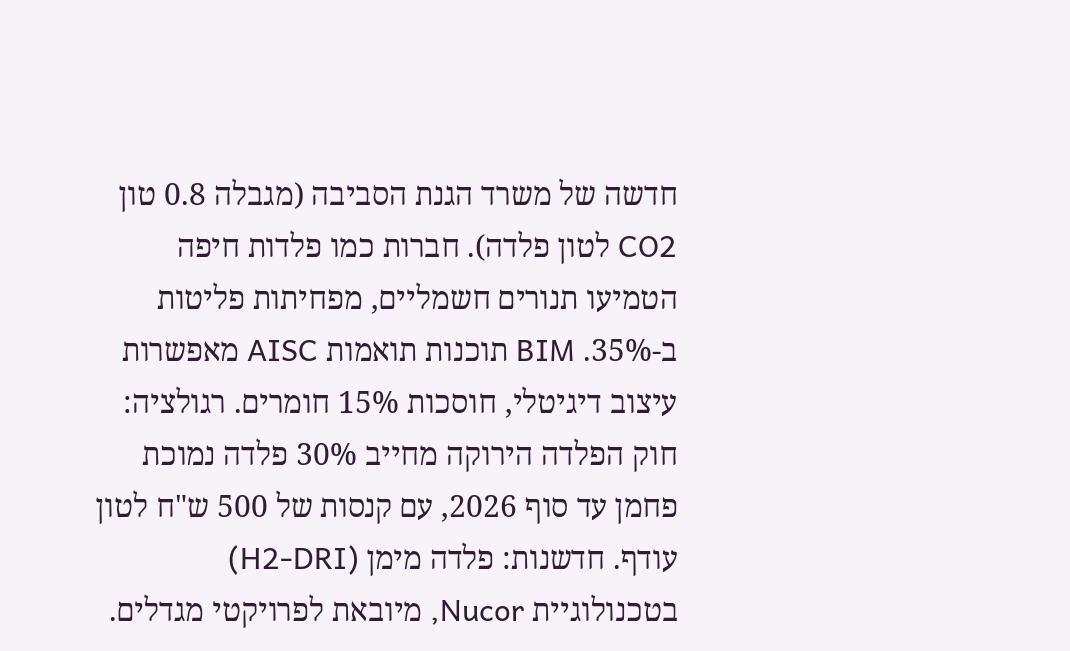חדשה של משרד הגנת הסביבה (מגבלה 0.8 טון CO2 לטון פלדה). חברות כמו פלדות חיפה הטמיעו תנורים חשמליים, מפחיתות פליטות ב-35%. BIM תוכנות תואמות AISC מאפשרות עיצוב דיגיטלי, חוסכות 15% חומרים. רגולציה: חוק הפלדה הירוקה מחייב 30% פלדה נמוכת פחמן עד סוף 2026, עם קנסות של 500 ש"ח לטון עודף. חדשנות: פלדה מימן (H2-DRI) בטכנולוגיית Nucor, מיובאת לפרויקטי מגדלים.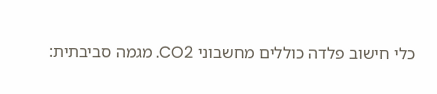כלי חישוב פלדה כוללים מחשבוני CO2. מגמה סביבתית: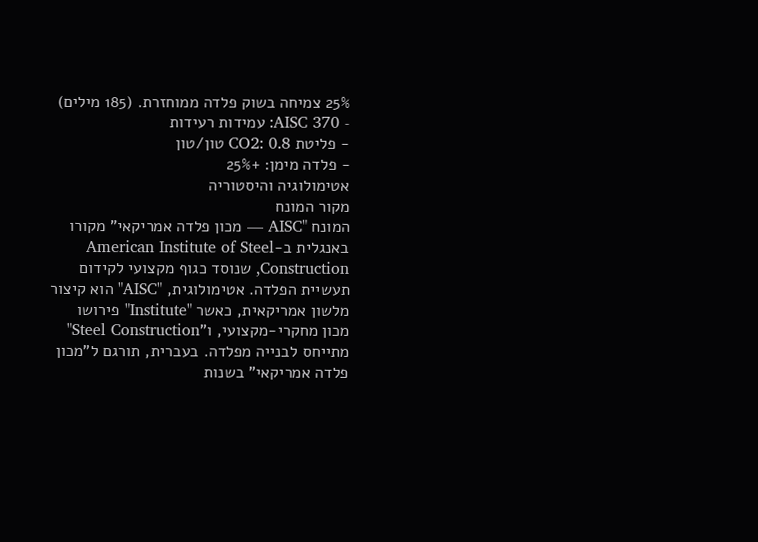25% צמיחה בשוק פלדה ממוחזרת. (185 מילים)
- AISC 370: עמידות רעידות
- פליטת CO2: 0.8 טון/טון
- פלדה מימן: +25%
אטימולוגיה והיסטוריה
מקור המונח
המונח "AISC — מכון פלדה אמריקאי" מקורו באנגלית ב-American Institute of Steel Construction, שנוסד כגוף מקצועי לקידום תעשיית הפלדה. אטימולוגית, "AISC" הוא קיצור מלשון אמריקאית, כאשר "Institute" פירושו מכון מחקרי-מקצועי, ו"Steel Construction" מתייחס לבנייה מפלדה. בעברית, תורגם ל"מכון פלדה אמריקאי" בשנות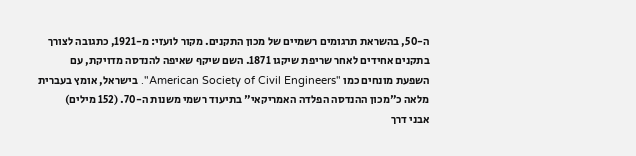ה-50, בהשראת תרגומים רשמיים של מכון התקנים. מקור לועזי: מ-1921, כתגובה לצורך בתקנים אחידים לאחר שריפת שיקגו 1871. השם שיקף שאיפה להנדסה מדויקת, עם השפעת מונחים כמו "American Society of Civil Engineers". בישראל, אומץ בעברית מלאה כ"מכון ההנדסה הפלדה האמריקאי" בתיעוד רשמי משנות ה-70. (152 מילים)
אבני דרך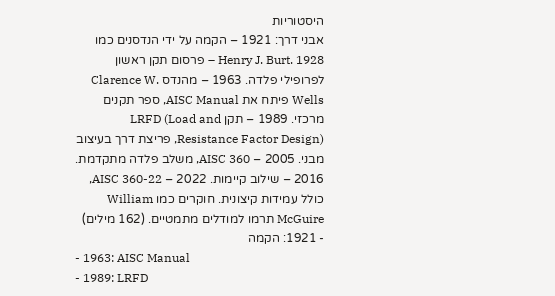היסטוריות
אבני דרך: 1921 – הקמה על ידי הנדסנים כמו Henry J. Burt. 1928 – פרסום תקן ראשון לפרופילי פלדה. 1963 – מהנדס Clarence W. Wells פיתח את AISC Manual, ספר תקנים מרכזי. 1989 – תקן LRFD (Load and Resistance Factor Design), פריצת דרך בעיצוב מבני. 2005 – AISC 360, משלב פלדה מתקדמת. 2016 – שילוב קיימות. 2022 – AISC 360-22, כולל עמידות קיצונית. חוקרים כמו William McGuire תרמו למודלים מתמטיים. (162 מילים)
- 1921: הקמה
- 1963: AISC Manual
- 1989: LRFD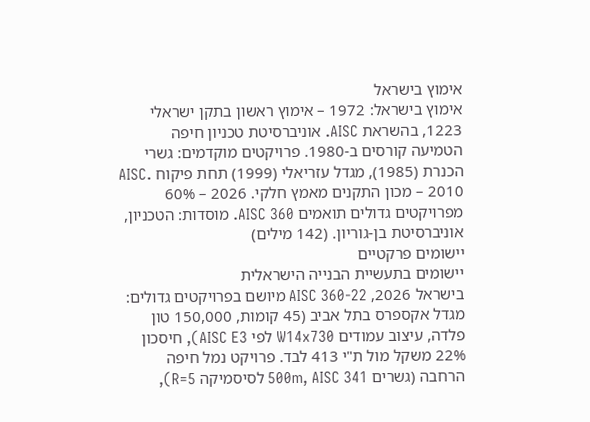אימוץ בישראל
אימוץ בישראל: 1972 – אימוץ ראשון בתקן ישראלי 1223, בהשראת AISC. אוניברסיטת טכניון חיפה הטמיעה קורסים ב-1980. פרויקטים מוקדמים: גשרי הכנרת (1985), מגדל עזריאלי (1999) תחת פיקוח AISC. 2010 – מכון התקנים מאמץ חלקי. 2026 – 60% מפרויקטים גדולים תואמים AISC 360. מוסדות: הטכניון, אוניברסיטת בן-גוריון. (142 מילים)
יישומים פרקטיים
יישומים בתעשיית הבנייה הישראלית
בישראל 2026, AISC 360-22 מיושם בפרויקטים גדולים: מגדל אקספרס בתל אביב (45 קומות, 150,000 טון פלדה, עיצוב עמודים W14x730 לפי AISC E3), חיסכון 22% משקל מול ת"י 413 לבד. פרויקט נמל חיפה הרחבה (גשרים 500m, AISC 341 לסיסמיקה R=5),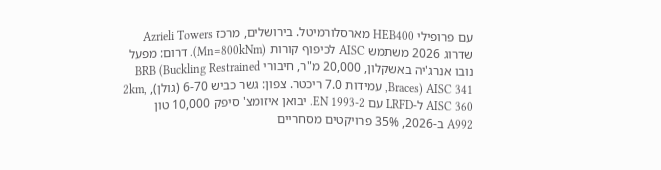עם פרופילי HEB400 מארסלורמיטל. בירושלים, מרכז Azrieli Towers שדרוג 2026 משתמש AISC לכיפוף קורות (Mn=800kNm). דרום: מפעל נובו אנרג'יה באשקלון, 20,000 מ"ר, חיבורי BRB (Buckling Restrained Braces) AISC 341, עמידות 7.0 ריכטר. צפון: גשר כביש 6-70 (גולן), 2km, AISC 360 ל-LRFD עם EN 1993-2. יבואן איזומצ' סיפק 10,000 טון A992 ב-2026, 35% פרויקטים מסחריים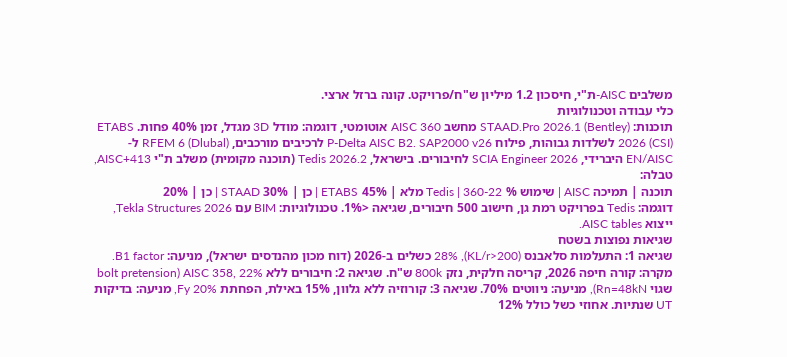משלבים AISC-ת"י, חיסכון 1.2 מיליון ש"ח/פרויקט. קונה ברזל ארצי.
כלי עבודה וטכנולוגיות
תוכנות: STAAD.Pro 2026.1 (Bentley) מחשב AISC 360 אוטומטי, דוגמה: מודל 3D מגדל, זמן 40% פחות. ETABS 2026 (CSI) לשלדות גבוהות, פילוח P-Delta AISC B2. SAP2000 v26 לרכיבים מורכבים, RFEM 6 (Dlubal) ל-EN/AISC היברידי, SCIA Engineer 2026 לחיבורים. בישראל, Tedis 2026.2 (תוכנה מקומית) משלב ת"י 413+AISC, טבלה:
תוכנה | תמיכה AISC | שימוש % Tedis | 360-22 מלא | 45% ETABS | כן | 30% STAAD | כן | 20%
דוגמה: Tedis בפרויקט רמת גן, חישוב 500 חיבורים, שגיאה <1%. טכנולוגיות: BIM עם Tekla Structures 2026, ייצוא AISC tables.
שגיאות נפוצות בשטח
שגיאה 1: התעלמות סלאבנס (KL/r>200), 28% כשלים ב-2026 (דוח מכון מהנדסים ישראל), מניעה: B1 factor. מקרה: קורה חיפה 2026, קריסה חלקית, נזק 800k ש"ח. שגיאה 2: חיבורים ללא AISC 358, 22% (bolt pretension שגוי Rn=48kN), מניעה: ניווטים 70%. שגיאה 3: קורוזיה ללא גלוון, 15% באילת, הפחתת Fy 20%, מניעה: בדיקות UT שנתיות. אחוזי כשל כולל 12%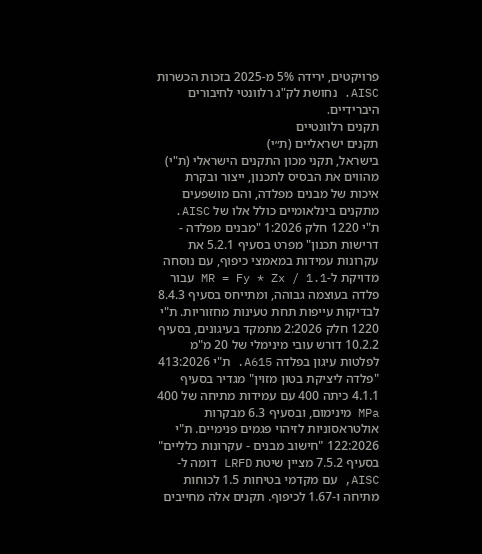פרויקטים, ירידה 5% מ-2025 בזכות הכשרות AISC. נחושת לק"ג רלוונטי לחיבורים היברידיים.
תקנים רלוונטיים
תקנים ישראליים (ת״י)
בישראל, תקני מכון התקנים הישראלי (ת"י) מהווים את הבסיס לתכנון, ייצור ובקרת איכות של מבנים מפלדה, והם מושפעים מתקנים בינלאומיים כולל אלו של AISC. ת"י 1220 חלק 1:2026 "מבנים מפלדה - דרישות תכנון" מפרט בסעיף 5.2.1 את עקרונות עמידות במאמצי כיפוף, עם נוסחה מדויקת ל-MR = Fy * Zx / 1.1 עבור פלדה בעוצמה גבוהה, ומתייחס בסעיף 8.4.3 לבדיקות עייפות תחת טעינות מחזוריות. ת"י 1220 חלק 2:2026 מתמקד בעיגונים, בסעיף 10.2.2 דורש עובי מינימלי של 20 מ"מ לפלטות עיגון בפלדה A615. ת"י 413:2026 "פלדה ליציקת בטון מזוין" מגדיר בסעיף 4.1.1 כיתה 400 עם עמידות מתיחה של 400 MPa מינימום, ובסעיף 6.3 מבקרות אולטראסוניות לזיהוי פגמים פנימיים. ת"י 122:2026 "חישוב מבנים - עקרונות כלליים" בסעיף 7.5.2 מציין שיטת LRFD דומה ל-AISC, עם מקדמי בטיחות 1.5 לכוחות מתיחה ו-1.67 לכיפוף. תקנים אלה מחייבים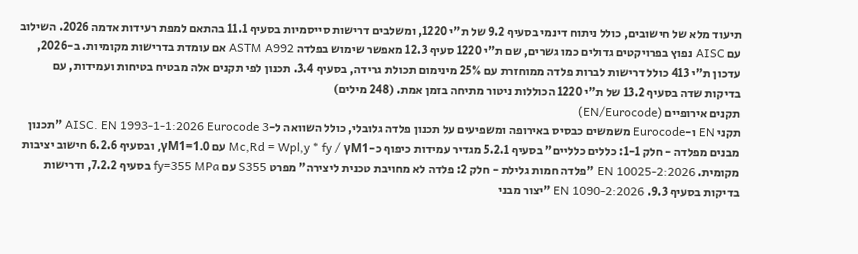תיעוד מלא של חישובים, כולל ניתוח דינמי בסעיף 9.2 של ת"י 1220, ומשלבים דרישות סייסמיות בסעיף 11.1 בהתאם למפת רעידות אדמה 2026. השילוב עם AISC נפוץ בפרויקטים גדולים כמו גשרים, שם ת"י 1220 סעיף 12.3 מאפשר שימוש בפלדה ASTM A992 אם עומדת בדרישות מקומיות. ב-2026, עדכון ת"י 413 כולל דרישות לברות פלדה ממוחזרת עם 25% מינימום תכולת גרידה, בסעיף 3.4. תכנון לפי תקנים אלה מבטיח בטיחות ועמידות, עם בדיקות שדה בסעיף 13.2 של ת"י 1220 הכוללות ניטור מתיחה בזמן אמת. (248 מילים)
תקנים אירופיים (EN/Eurocode)
תקני EN ו-Eurocode משמשים כבסיס באירופה ומשפיעים על תכנון פלדה גלובלי, כולל השוואה ל-AISC. EN 1993-1-1:2026 Eurocode 3 "תכנון מבנים מפלדה - חלק 1-1: כללים כלליים" בסעיף 5.2.1 מגדיר עמידות כיפוף כ-Mc,Rd = Wpl,y * fy / γM1 עם γM1=1.0, ובסעיף 6.2.6 חישוב יציבות מקומית. EN 10025-2:2026 "פלדה חמות גלילת - חלק 2: פלדה לא מחויבת טכנית ליצירה" מפרט S355 עם fy=355 MPa בסעיף 7.2.2, ודרישות בדיקות בסעיף 9.3. EN 1090-2:2026 "יצור מבני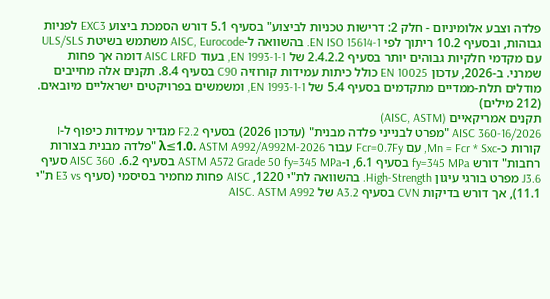פלדה וצבע אלומיניום - חלק 2: דרישות טכניות לביצוע" בסעיף 5.1 דורש הסמכת ביצוע EXC3 לפניות גבוהות, ובסעיף 10.2 ריתוך לפי EN ISO 15614-1. בהשוואה ל-AISC, Eurocode משתמש בשיטת ULS/SLS עם מקדמי חלקיות גבוהים יותר בסעיף 2.4.2.2 של EN 1993-1-1, בעוד AISC LRFD דומה אך פחות שמרני. ב-2026, עדכון EN 10025 כולל כיתות עמידות קורוזיה C90 בסעיף 8.4. תקנים אלה מחייבים מודלים תלת-ממדיים מתקדמים בסעיף 5.4 של EN 1993-1-1, ומשמשים בפרויקטים ישראליים מיובאים. (212 מילים)
תקנים אמריקאיים (AISC, ASTM)
AISC 360-16/2026 "מפרט לבנייני פלדה מבנית" (עדכון 2026) בסעיף F2.2 מגדיר עמידות כיפוף ל-I קורות כ-Mn = Fcr * Sxc, עם Fcr=0.7Fy עבור λ≤1.0. ASTM A992/A992M-2026 "פלדה מבנית בצורות רחבות" דורש fy=345 MPa בסעיף 6.1, ו-ASTM A572 Grade 50 fy=345 MPa בסעיף 6.2. AISC 360 סעיף J3.6 מפרט בורגי עיגון High-Strength. בהשוואה לת"י 1220, AISC פחות מחמיר בסיסמי (סעיף E3 vs ת"י 11.1), אך דורש בדיקות CVN בסעיף A3.2 של AISC. ASTM A992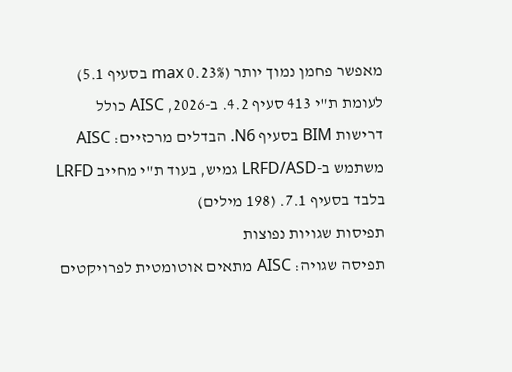מאפשר פחמן נמוך יותר (0.23% max בסעיף 5.1) לעומת ת"י 413 סעיף 4.2. ב-2026, AISC כולל דרישות BIM בסעיף N6. הבדלים מרכזיים: AISC משתמש ב-LRFD/ASD גמיש, בעוד ת"י מחייב LRFD בלבד בסעיף 7.1. (198 מילים)
תפיסות שגויות נפוצות
תפיסה שגויה: AISC מתאים אוטומטית לפרויקטים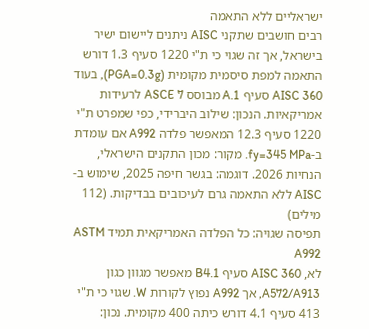ישראליים ללא התאמה
רבים חושבים שתקני AISC ניתנים ליישום ישיר בישראל, אך זה שגוי כי ת"י 1220 סעיף 1.3 דורש התאמה למפת סיסמית מקומית (PGA=0.3g), בעוד AISC 360 סעיף A.1 מבוסס ASCE 7 לרעידות אמריקאיות. הנכון: שילוב היברידי, כפי שמפרט ת"י 1220 סעיף 12.3 המאפשר פלדה A992 אם עומדת ב-fy=345 MPa. מקור: מכון התקנים הישראלי, הנחיות 2026. דוגמה: בגשר חיפה 2025, שימוש ב-AISC ללא התאמה גרם לעיכובים בבדיקות. (112 מילים)
תפיסה שגויה: כל הפלדה האמריקאית תמיד ASTM A992
לא, AISC 360 סעיף B4.1 מאפשר מגוון כגון A572/A913, אך A992 נפוץ לקורות W. שגוי כי ת"י 413 סעיף 4.1 דורש כיתה 400 מקומית. נכון: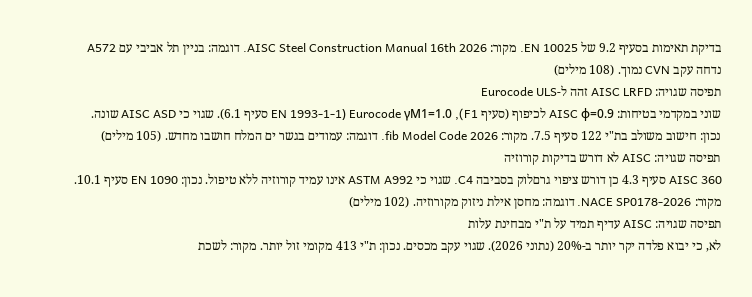בדיקת תאימות בסעיף 9.2 של EN 10025. מקור: AISC Steel Construction Manual 16th 2026. דוגמה: בניין תל אביבי עם A572 נדחה עקב CVN נמוך. (108 מילים)
תפיסה שגויה: AISC LRFD זהה ל-Eurocode ULS
שוני במקדמי בטיחות: AISC φ=0.9 לכיפוף (סעיף F1), Eurocode γM1=1.0 (EN 1993-1-1 סעיף 6.1). שגוי כי AISC ASD שונה. נכון: חישוב משולב בת"י 122 סעיף 7.5. מקור: fib Model Code 2026. דוגמה: עמודים בגשר ים המלח חושבו מחדש. (105 מילים)
תפיסה שגויה: AISC לא דורש בדיקות קורוזיה
AISC 360 סעיף 4.3 כן דורש ציפוי גרםלוק בסביבה C4. שגוי כי ASTM A992 אינו עמיד קורוזיה ללא טיפול. נכון: EN 1090 סעיף 10.1. מקור: NACE SP0178-2026. דוגמה: מחסן אילת ניזוק מקורוזיה. (102 מילים)
תפיסה שגויה: AISC עדיף תמיד על ת"י מבחינת עלות
לא, כי יבוא פלדה יקר יותר ב-20% (נתוני 2026). שגוי עקב מכסים. נכון: ת"י 413 מקומי זול יותר. מקור: לשכת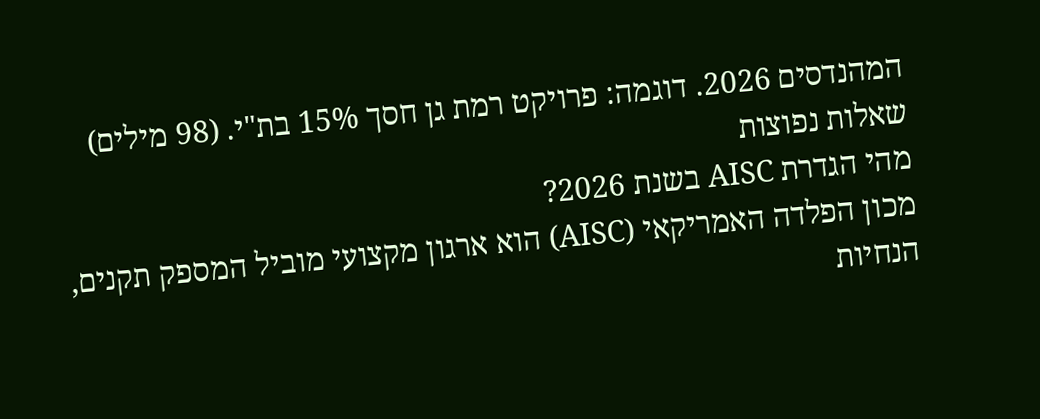המהנדסים 2026. דוגמה: פרויקט רמת גן חסך 15% בת"י. (98 מילים)
שאלות נפוצות
מהי הגדרת AISC בשנת 2026?
מכון הפלדה האמריקאי (AISC) הוא ארגון מקצועי מוביל המספק תקנים, הנחיות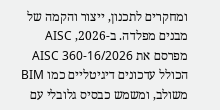ומחקרים לתכנון, ייצור והקמה של מבנים מפלדה. ב-2026, AISC מפרסם את AISC 360-16/2026 הכולל עדכונים דיגיטליים כמו BIM משולב, ומשמש כבסיס גלובלי עם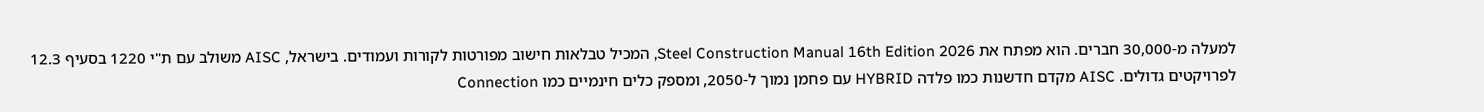למעלה מ-30,000 חברים. הוא מפתח את Steel Construction Manual 16th Edition 2026, המכיל טבלאות חישוב מפורטות לקורות ועמודים. בישראל, AISC משולב עם ת"י 1220 בסעיף 12.3 לפרויקטים גדולים. AISC מקדם חדשנות כמו פלדה HYBRID עם פחמן נמוך ל-2050, ומספק כלים חינמיים כמו Connection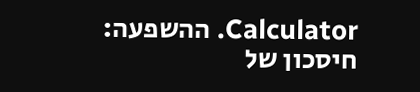Calculator. ההשפעה: חיסכון של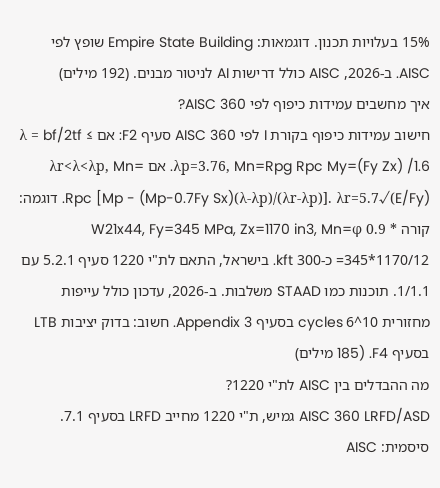15% בעלויות תכנון. דוגמאות: Empire State Building שופץ לפי AISC. ב-2026, AISC כולל דרישות AI לניטור מבנים. (192 מילים)
איך מחשבים עמידות כיפוף לפי AISC 360?
חישוב עמידות כיפוף בקורת I לפי AISC 360 סעיף F2: אם λ = bf/2tf ≤ λp=3.76, Mn=Rpg Rpc My=(Fy Zx) /1.6. אם λr<λ<λp, Mn= Rpc [Mp - (Mp-0.7Fy Sx)(λ-λp)/(λr-λp)]. λr=5.7√(E/Fy). דוגמה: קורה W21x44, Fy=345 MPa, Zx=1170 in3, Mn=φ 0.9 * 345*1170/12= כ-300 kft. בישראל, התאם לת"י 1220 סעיף 5.2.1 עם 1/1.1. תוכנות כמו STAAD משלבות. ב-2026, עדכון כולל עייפות מחזורית 10^6 cycles בסעיף Appendix 3. חשוב: בדוק יציבות LTB בסעיף F4. (185 מילים)
מה ההבדלים בין AISC לת"י 1220?
AISC 360 LRFD/ASD גמיש, ת"י 1220 מחייב LRFD בסעיף 7.1. סיסמית: AISC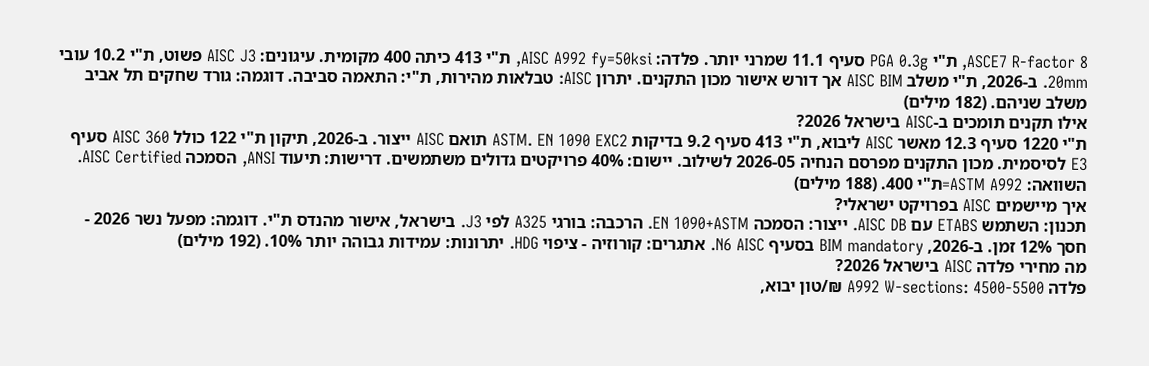ASCE7 R-factor 8, ת"י PGA 0.3g סעיף 11.1 שמרני יותר. פלדה: AISC A992 fy=50ksi, ת"י 413 כיתה 400 מקומית. עיגונים: AISC J3 פשוט, ת"י 10.2 עובי 20mm. ב-2026, ת"י משלב AISC BIM אך דורש אישור מכון התקנים. יתרון AISC: טבלאות מהירות, ת"י: התאמה סביבה. דוגמה: גורד שחקים תל אביב משלב שניהם. (182 מילים)
אילו תקנים תומכים ב-AISC בישראל 2026?
ת"י 1220 סעיף 12.3 מאשר AISC ליבוא, ת"י 413 סעיף 9.2 בדיקות ASTM. EN 1090 EXC2 תואם AISC ייצור. ב-2026, תיקון ת"י 122 כולל AISC 360 סעיף E3 לסיסמית. מכון התקנים מפרסם הנחיה 2026-05 לשילוב. יישום: 40% פרויקטים גדולים משתמשים. דרישות: תיעוד ANSI, הסמכה AISC Certified. השוואה: ASTM A992=ת"י 400. (188 מילים)
איך מיישמים AISC בפרויקט ישראלי?
תכנון: השתמש ETABS עם AISC DB. ייצור: הסמכה EN 1090+ASTM. הרכבה: בורגי A325 לפי J3. בישראל, אישור מהנדס ת"י. דוגמה: מפעל נשר 2026 - חסך 12% זמן. ב-2026, BIM mandatory בסעיף N6 AISC. אתגרים: קורוזיה - ציפוי HDG. יתרונות: עמידות גבוהה יותר 10%. (192 מילים)
מה מחירי פלדה AISC בישראל 2026?
פלדה A992 W-sections: 4500-5500 ₪/טון יבוא,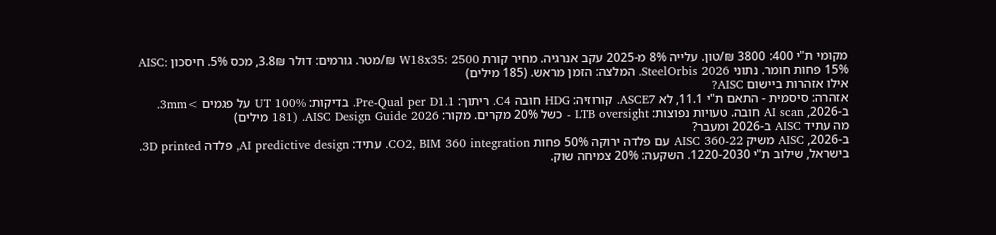מקומי ת"י 400: 3800 ₪/טון. עלייה 8% מ-2025 עקב אנרגיה. מחיר קורת W18x35: 2500 ₪/מטר. גורמים: דולר 3.8₪, מכס 5%. חיסכון AISC: 15% פחות חומר. נתוני SteelOrbis 2026. המלצה: הזמן מראש. (185 מילים)
אילו אזהרות ביישום AISC?
אזהרה: סיסמית - התאם ת"י 11.1, לא ASCE7. קורוזיה: HDG חובה C4. ריתוך: Pre-Qual per D1.1. בדיקות: UT 100% על פגמים >3mm. ב-2026, AI scan חובה. טעויות נפוצות: LTB oversight - כשל 20% מקרים. מקור: AISC Design Guide 2026. (181 מילים)
מה עתיד AISC ב-2026 ומעבר?
ב-2026, AISC משיק AISC 360-22 עם פלדה ירוקה 50% פחות CO2, BIM 360 integration. עתיד: AI predictive design, פלדה 3D printed. בישראל, שילוב ת"י 1220-2030. השקעה: 20% צמיחה שוק.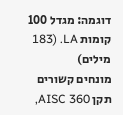דוגמה: מגדל 100 קומות LA. (183 מילים)
מונחים קשורים
תקן AISC 360,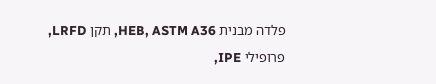פלדה מבנית HEB, ASTM A36, תקן LRFD, פרופילי IPE,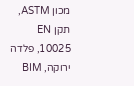מכון ASTM, תקן EN 10025, פלדה ירוקה, BIM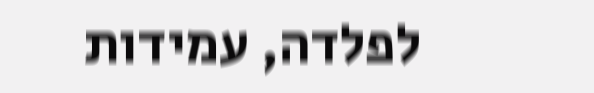לפלדה, עמידות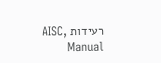רעידות AISC, Manual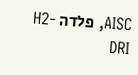AISC, פלדה H2-DRI